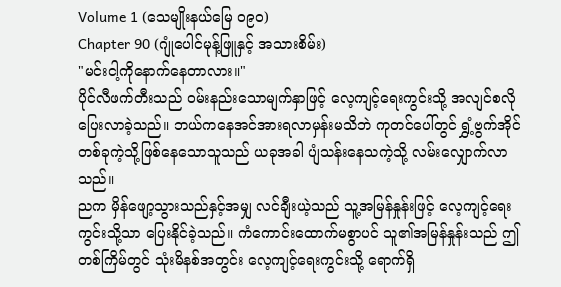Volume 1 (သေမျိုးနယ်မြေ ၀၉၀)
Chapter 90 (ဂျုံပေါင်မုန့်ဖြူနှင့် အသားစိမ်း)
"မင်းငါ့ကိုနောက်နေတာလား။"
ပိုင်လီဖက်တီးသည် ဝမ်းနည်းသောမျက်နှာဖြင့် လေ့ကျင့်ရေးကွင်းသို့ အလျင်စလို ပြေးလာခဲ့သည်။ ဘယ်ကနေအင်အားရလာမှန်းမသိဘဲ ကုတင်ပေါ်တွင် ရွှံ့ဗွက်အိုင်တစ်ခုကဲ့သို့ဖြစ်နေသောသူသည် ယခုအခါ ပျံသန်းနေသကဲ့သို့ လမ်းလျှောက်လာသည်။
ညက မှိန်ဖျော့သွားသည်နှင့်အမျှ လင်ချီးယဲ့သည် သူ့အမြန်နှုန်းဖြင့် လေ့ကျင့်ရေးကွင်းသို့သာ ပြေးနိုင်ခဲ့သည်။ ကံကောင်းထောက်မစွာပင် သူ၏အမြန်နှုန်းသည် ဤတစ်ကြိမ်တွင် သုံးမိနစ်အတွင်း လေ့ကျင့်ရေးကွင်းသို့ ရောက်ရှိ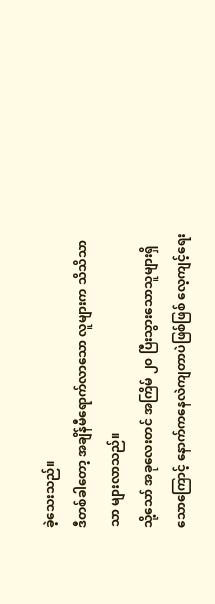ခဲ့သေးသည်။
ဒီတစ်ခါတော့ အချိန်မီရောက်လာသော လူများက သိသိသာသာ များလာသည်။
သို့သော် အခုလေးတင် အကြိမ် ၂၀ ပြီးသွားသောသူများရှိသောကြောင့် နောက်ကနေလဲကျတာပဲဖြစ်ဖြစ် လေ့ကျင့်ရေး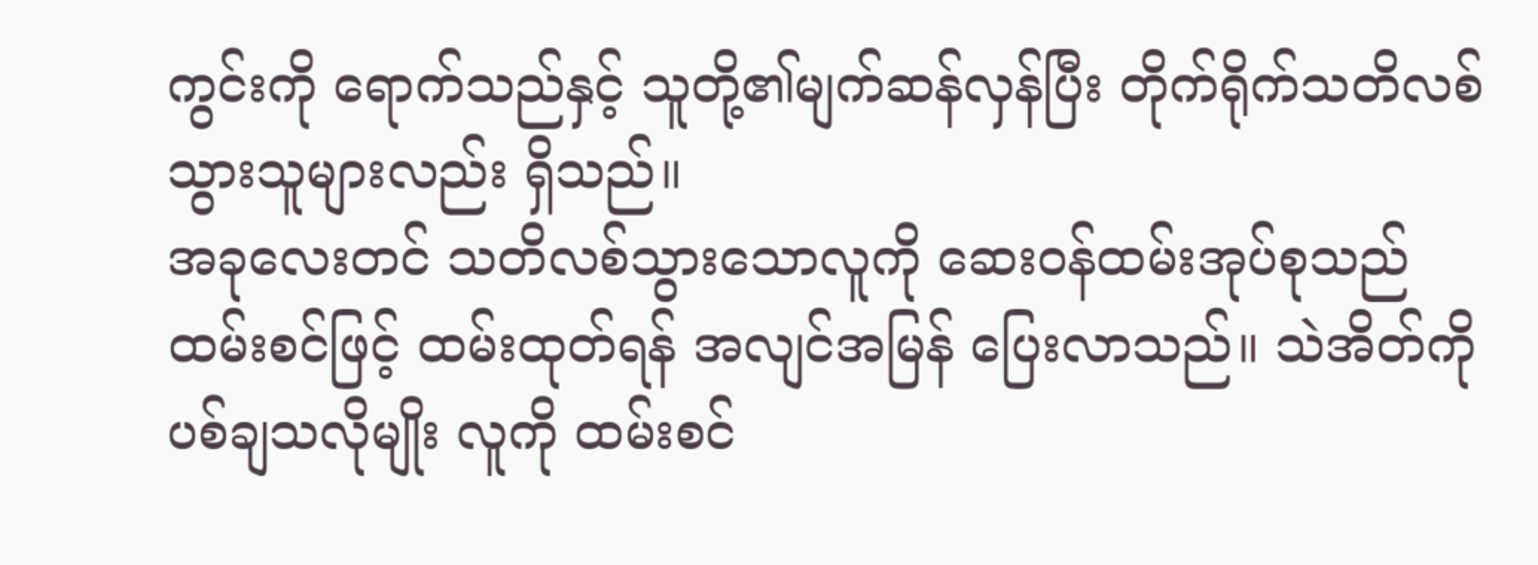ကွင်းကို ရောက်သည်နှင့် သူတို့၏မျက်ဆန်လှန်ပြီး တိုက်ရိုက်သတိလစ်သွားသူများလည်း ရှိသည်။
အခုလေးတင် သတိလစ်သွားသောလူကို ဆေးဝန်ထမ်းအုပ်စုသည် ထမ်းစင်ဖြင့် ထမ်းထုတ်ရန် အလျင်အမြန် ပြေးလာသည်။ သဲအိတ်ကို ပစ်ချသလိုမျိုး လူကို ထမ်းစင်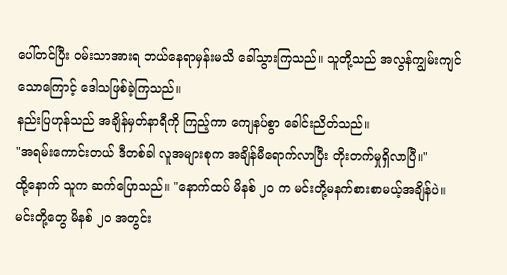ပေါ်တင်ပြီး ဝမ်းသာအားရ ဘယ်နေရာမှန်းမသိ ခေါ်သွားကြသည်။ သူတို့သည် အလွန်ကျွမ်းကျင်သောကြောင့် ဒေါသဖြစ်ခဲ့ကြသည်။
နည်းပြဟုန်သည် အချိန်မှတ်နာရီကို ကြည့်ကာ ကျေနပ်စွာ ခေါင်းညိတ်သည်။
"အရမ်းကောင်းတယ် ဒီတစ်ခါ လူအများစုက အချိန်မီရောက်လာပြီး တိုးတက်မှုရှိလာပြီ။"
ထို့နောက် သူက ဆက်ပြောသည်။ "နောက်ထပ် မိနစ် ၂၀ က မင်းတို့မနက်စားစာမယ့်အချိန်ပဲ။ မင်းတို့တွေ မိနစ် ၂၀ အတွင်း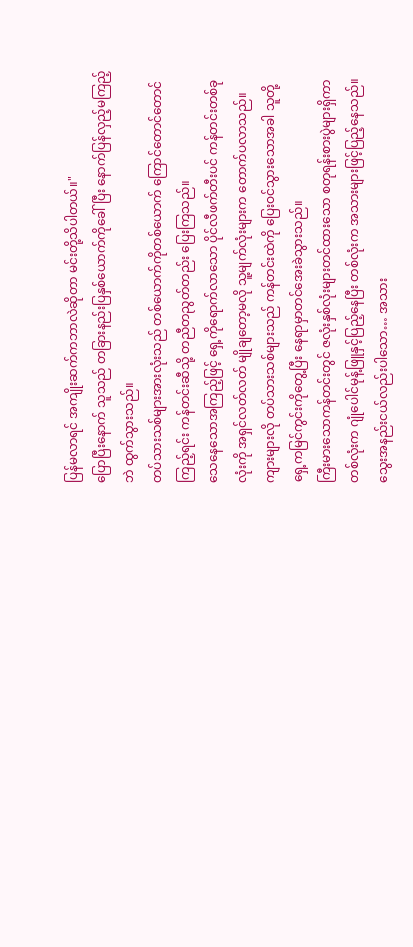ပြန်မလာရင် အကျိုးဆက်ကဘာလဲဆိုတာ မင်းတို့သိပါတယ်။"
ပြောပြီးနောက် သူသည် တခြားနည်းပြနှစ်ယောက်ကိုခေါ်ပြီး နောက်ပြန်လှည့်မကြည့်ဘဲ ထွက်သွားသည်။
တပ်သားသစ်များအားလုံးသည် တစ်ယောက်ကိုတစ်ယောက် ကြောင်တောင်တောင်ကြည့်ရင်း ကန်တင်းဆီသို့ တညီတညွတ်တည်း ပြေးကြသည်။
သေနေသောအကြည့်ဖြင့် ရှေ့ကိုရောက်လာသော ပိုင်လီဖက်တီးပင် ကန်တင်းတစ်ခုလုံးကို အရှင်လတ်လတ် မျိုချတော့မလို သူ့မျက်လုံးများက တောက်ပလာသည်။
ကျားများလို တပ်သားသစ်များသည် ကန်တင်းထဲကို ပြေးဝင်သွားသောအခါ သူတို့ရှေ့ကမြင်ကွင်းကိုတွေ့ပြီး နေရာမှာတင်အေးခဲသွားသည်။
ကြီးမားသောကန်တင်းတွင် ဇလုံးနှစ်လုံးများတင်ထားသော စတုရန်းစားပွဲများရှိကာ တစ်လုံးက ဂျုံပေါင်မုန့်ဖြူနှင့်ပြည့်နေပြီး တစ်လုံးက အသားများဖြင့်ပြည့်နေသည်။
သွေးအနည်းငယ်လည်းပါသော… အသား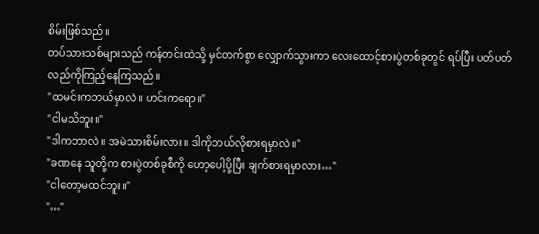စိမ်းဖြစ်သည်။
တပ်သားသစ်များသည် ကန်တင်းထဲသို့ မှင်တက်စွာ လျှောက်သွားကာ လေးထောင့်စားပွဲတစ်ခုတွင် ရပ်ပြီး ပတ်ပတ်လည်ကိုကြည့်နေကြသည်။
"ထမင်းကဘယ်မှာလဲ။ ဟင်းကရော။"
"ငါမသိဘူး။"
"ဒါကဘာလဲ။ အမဲသားစိမ်းလား။ ဒါကိုဘယ်လိုစားရမှာလဲ။"
"ခဏနေ သူတို့က စားပွဲတစ်ခုစီကို ဟော့ပေါ့ပို့ပြီး ချက်စားရမှာလား…"
"ငါတော့မထင်ဘူး။"
"…"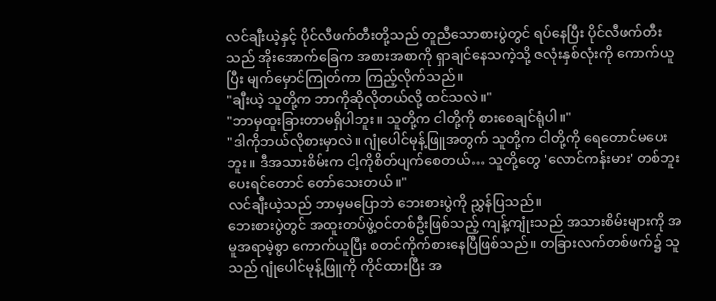လင်ချီးယဲ့နှင့် ပိုင်လီဖက်တီးတို့သည် တူညီသောစားပွဲတွင် ရပ်နေပြီး ပိုင်လီဖက်တီးသည် အိုးအောက်ခြေက အစားအစာကို ရှာချင်နေသကဲ့သို့ ဇလုံးနှစ်လုံးကို ကောက်ယူပြီး မျက်မှောင်ကြုတ်ကာ ကြည့်လိုက်သည်။
"ချီးယဲ့ သူတို့က ဘာကိုဆိုလိုတယ်လို့ ထင်သလဲ။"
"ဘာမှထူးခြားတာမရှိပါဘူး။ သူတို့က ငါတို့ကို စားစေချင်ရုံပါ။"
"ဒါကိုဘယ်လိုစားမှာလဲ။ ဂျုံပေါင်မုန့်ဖြူအတွက် သူတို့က ငါတို့ကို ရေတောင်မပေးဘူး။ ဒီအသားစိမ်းက ငါ့ကိုစိတ်ပျက်စေတယ်… သူတို့တွေ 'လောင်ကန်းမား' တစ်ဘူးပေးရင်တောင် တော်သေးတယ်။"
လင်ချီးယဲ့သည် ဘာမှမပြောဘဲ ဘေးစားပွဲကို ညွှန်ပြသည်။
ဘေးစားပွဲတွင် အထူးတပ်ဖွဲ့ဝင်တစ်ဦးဖြစ်သည့် ကျန့်ကျုံးသည် အသားစိမ်းများကို အမူအရာမဲ့စွာ ကောက်ယူပြီး စတင်ကိုက်စားနေပြီဖြစ်သည်။ တခြားလက်တစ်ဖက်၌ သူသည် ဂျုံပေါင်မုန့်ဖြူကို ကိုင်ထားပြီး အ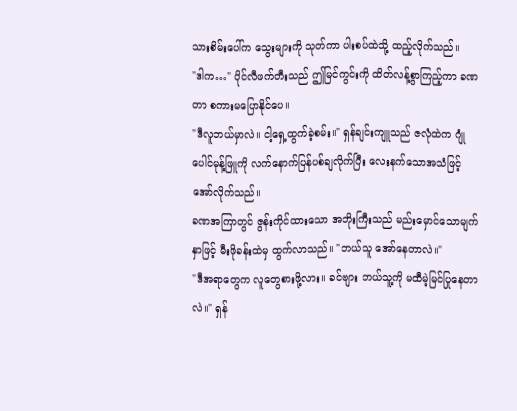သားစိမ်းပေါ်က သွေးများကို သုတ်ကာ ပါးစပ်ထဲသို့ ထည့်လိုက်သည်။
"ဒါက…" ပိုင်လီဖက်တီးသည် ဤမြင်ကွင်းကို ထိတ်လန့်စွာကြည့်ကာ ခဏတာ စကားမပြောနိုင်ပေ။
"ဒီလူဘယ်မှာလဲ။ ငါ့ရှေ့ထွက်ခဲ့စမ်း။" ရှန်ချင်းကျူသည် ဇလုံထဲက ဂျုံပေါင်မုန့်ဖြူကို လက်နောက်ပြန်ပစ်ချလိုက်ပြီး လေးနက်သောအသံဖြင့် အော်လိုက်သည်။
ခဏအကြာတွင် ဇွန်းကိုင်ထားသော အဘိုးကြီးသည် မည်းမှောင်သောမျက်နှာဖြင့် မီးဖိုခန်းထဲမှ ထွက်လာသည်။ "ဘယ်သူ အော်နေတာလဲ။"
"ဒီအရာတွေက လူတွေစားဖို့လား။ ခင်ဗျား ဘယ်သူ့ကို မထီမဲ့မြင်ပြုနေတာလဲ။" ရှန်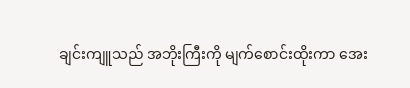ချင်းကျူသည် အဘိုးကြီးကို မျက်စောင်းထိုးကာ အေး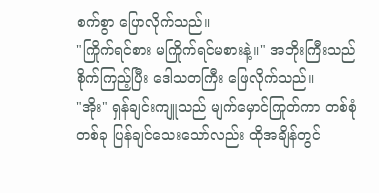စက်စွာ ပြောလိုက်သည်။
"ကြိုက်ရင်စား မကြိုက်ရင်မစားနဲ့။" အဘိုးကြီးသည် စိုက်ကြည့်ပြီး ဒေါသတကြီး ဖြေလိုက်သည်။
"အိုး" ရှန်ချင်းကျူသည် မျက်မှောင်ကြုတ်ကာ တစ်စုံတစ်ခု ပြန်ချင်သေးသော်လည်း ထိုအချိန်တွင်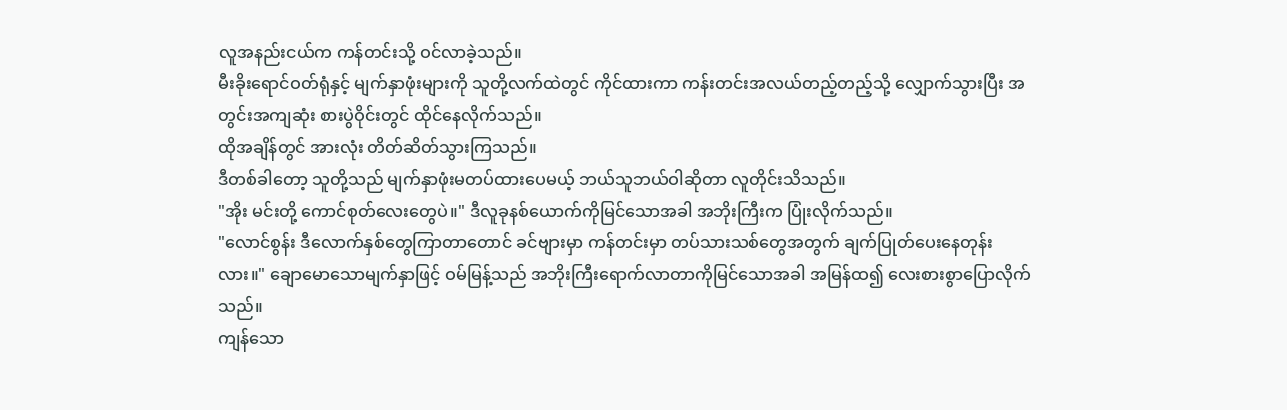လူအနည်းငယ်က ကန်တင်းသို့ ဝင်လာခဲ့သည်။
မီးခိုးရောင်ဝတ်ရုံနှင့် မျက်နှာဖုံးများကို သူတို့လက်ထဲတွင် ကိုင်ထားကာ ကန်းတင်းအလယ်တည့်တည့်သို့ လျှောက်သွားပြီး အတွင်းအကျဆုံး စားပွဲဝိုင်းတွင် ထိုင်နေလိုက်သည်။
ထိုအချိန်တွင် အားလုံး တိတ်ဆိတ်သွားကြသည်။
ဒီတစ်ခါတော့ သူတို့သည် မျက်နှာဖုံးမတပ်ထားပေမယ့် ဘယ်သူဘယ်ဝါဆိုတာ လူတိုင်းသိသည်။
"အိုး မင်းတို့ ကောင်စုတ်လေးတွေပဲ။" ဒီလူခုနစ်ယောက်ကိုမြင်သောအခါ အဘိုးကြီးက ပြုံးလိုက်သည်။
"လောင်စွန်း ဒီလောက်နှစ်တွေကြာတာတောင် ခင်ဗျားမှာ ကန်တင်းမှာ တပ်သားသစ်တွေအတွက် ချက်ပြုတ်ပေးနေတုန်းလား။" ချောမောသောမျက်နှာဖြင့် ဝမ်မြန့်သည် အဘိုးကြီးရောက်လာတာကိုမြင်သောအခါ အမြန်ထ၍ လေးစားစွာပြောလိုက်သည်။
ကျန်သော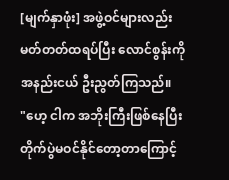[မျက်နှာဖုံး] အဖွဲ့ဝင်များလည်း မတ်တတ်ထရပ်ပြီး လောင်စွန်းကို အနည်းငယ် ဦးညွတ်ကြသည်။
"ဟေ့ ငါက အဘိုးကြီးဖြစ်နေပြီး တိုက်ပွဲမဝင်နိုင်တော့တာကြောင့်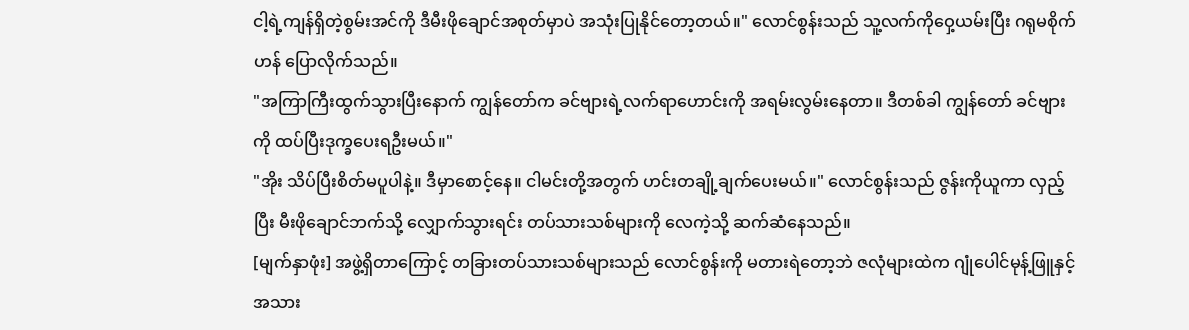ငါ့ရဲ့ကျန်ရှိတဲ့စွမ်းအင်ကို ဒီမီးဖိုချောင်အစုတ်မှာပဲ အသုံးပြုနိုင်တော့တယ်။" လောင်စွန်းသည် သူ့လက်ကိုဝှေ့ယမ်းပြီး ဂရုမစိုက်ဟန် ပြောလိုက်သည်။
"အကြာကြီးထွက်သွားပြီးနောက် ကျွန်တော်က ခင်ဗျားရဲ့လက်ရာဟောင်းကို အရမ်းလွမ်းနေတာ။ ဒီတစ်ခါ ကျွန်တော် ခင်ဗျားကို ထပ်ပြီးဒုက္ခပေးရဦးမယ်။"
"အိုး သိပ်ပြီးစိတ်မပူပါနဲ့။ ဒီမှာစောင့်နေ။ ငါမင်းတို့အတွက် ဟင်းတချို့ချက်ပေးမယ်။" လောင်စွန်းသည် ဇွန်းကိုယူကာ လှည့်ပြီး မီးဖိုချောင်ဘက်သို့ လျှောက်သွားရင်း တပ်သားသစ်များကို လေကဲ့သို့ ဆက်ဆံနေသည်။
[မျက်နှာဖုံး] အဖွဲ့ရှိတာကြောင့် တခြားတပ်သားသစ်များသည် လောင်စွန်းကို မတားရဲတော့ဘဲ ဇလုံများထဲက ဂျုံပေါင်မုန့်ဖြူနှင့် အသား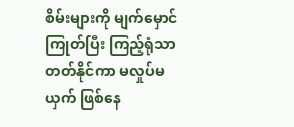စိမ်းများကို မျက်မှောင်ကြုတ်ပြီး ကြည့်ရုံသာတတ်နိုင်ကာ မလှုပ်မယှက် ဖြစ်နေ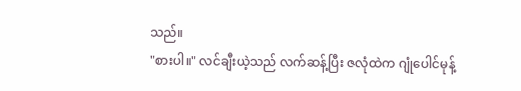သည်။
"စားပါ။" လင်ချီးယဲ့သည် လက်ဆန့်ပြီး ဇလုံထဲက ဂျုံပေါင်မုန့်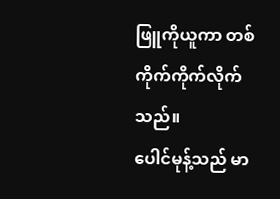ဖြူကိုယူကာ တစ်ကိုက်ကိုက်လိုက်သည်။
ပေါင်မုန့်သည် မာ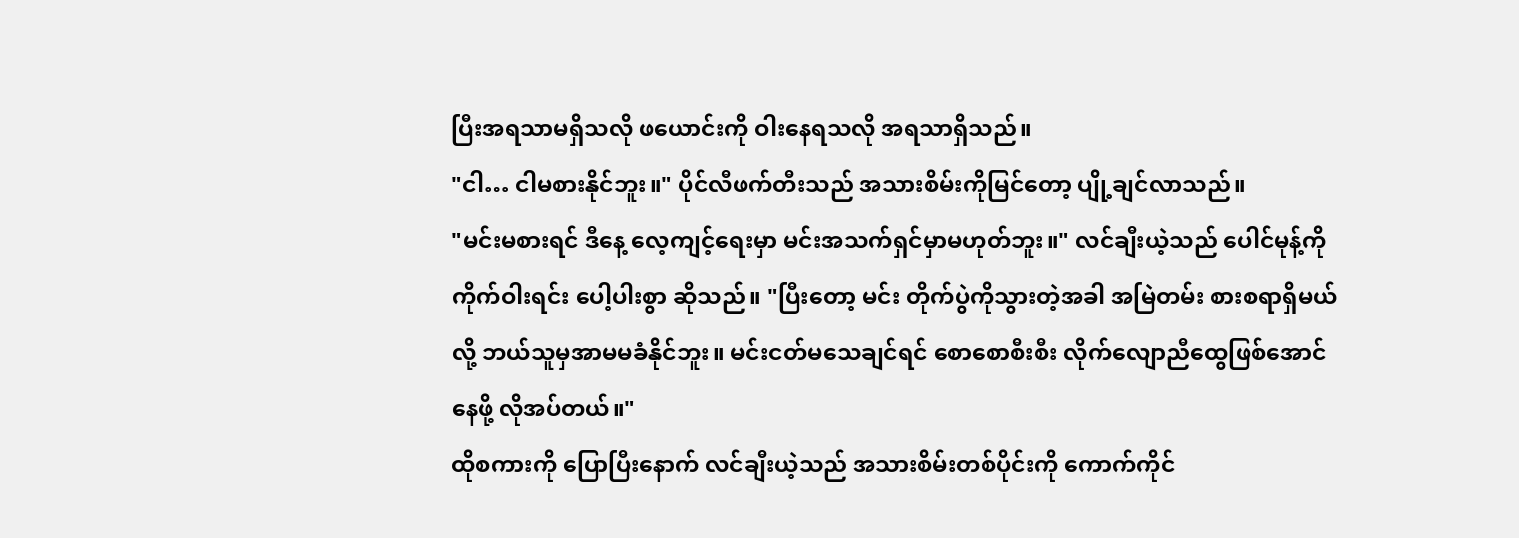ပြီးအရသာမရှိသလို ဖယောင်းကို ဝါးနေရသလို အရသာရှိသည်။
"ငါ… ငါမစားနိုင်ဘူး။" ပိုင်လီဖက်တီးသည် အသားစိမ်းကိုမြင်တော့ ပျို့ချင်လာသည်။
"မင်းမစားရင် ဒီနေ့ လေ့ကျင့်ရေးမှာ မင်းအသက်ရှင်မှာမဟုတ်ဘူး။" လင်ချီးယဲ့သည် ပေါင်မုန့်ကို ကိုက်ဝါးရင်း ပေါ့ပါးစွာ ဆိုသည်။ "ပြီးတော့ မင်း တိုက်ပွဲကိုသွားတဲ့အခါ အမြဲတမ်း စားစရာရှိမယ်လို့ ဘယ်သူမှအာမမခံနိုင်ဘူး။ မင်းငတ်မသေချင်ရင် စောစောစီးစီး လိုက်လျောညီထွေဖြစ်အောင်နေဖို့ လိုအပ်တယ်။"
ထိုစကားကို ပြောပြီးနောက် လင်ချီးယဲ့သည် အသားစိမ်းတစ်ပိုင်းကို ကောက်ကိုင်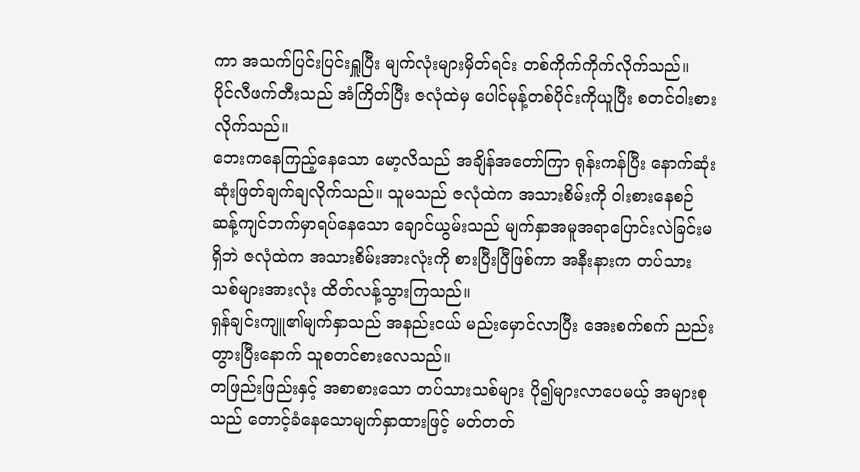ကာ အသက်ပြင်းပြင်းရှူပြီး မျက်လုံးများမှိတ်ရင်း တစ်ကိုက်ကိုက်လိုက်သည်။
ပိုင်လီဖက်တီးသည် အံကြိတ်ပြီး ဇလုံထဲမှ ပေါင်မုန့်တစ်ပိုင်းကိုယူပြီး စတင်ဝါးစားလိုက်သည်။
ဘေးကနေကြည့်နေသော မော့လိသည် အချိန်အတော်ကြာ ရုန်းကန်ပြီး နောက်ဆုံး ဆုံးဖြတ်ချက်ချလိုက်သည်။ သူမသည် ဇလုံထဲက အသားစိမ်းကို ဝါးစားနေစဉ် ဆန့်ကျင်ဘက်မှာရပ်နေသော ချောင်ယွမ်းသည် မျက်နှာအမူအရာပြောင်းလဲခြင်းမရှိဘဲ ဇလုံထဲက အသားစိမ်းအားလုံးကို စားပြီးပြီဖြစ်ကာ အနီးနားက တပ်သားသစ်များအားလုံး ထိတ်လန့်သွားကြသည်။
ရှန်ချင်းကျူ၏မျက်နှာသည် အနည်းငယ် မည်းမှောင်လာပြီး အေးစက်စက် ညည်းတွားပြီးနောက် သူစတင်စားလေသည်။
တဖြည်းဖြည်းနှင့် အစာစားသော တပ်သားသစ်များ ပို၍များလာပေမယ့် အများစုသည် တောင့်ခံနေသောမျက်နှာထားဖြင့် မတ်တတ်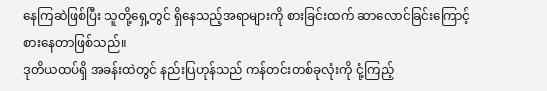နေကြဆဲဖြစ်ပြီး သူတို့ရှေ့တွင် ရှိနေသည့်အရာများကို စားခြင်းထက် ဆာလောင်ခြင်းကြောင့် စားနေတာဖြစ်သည်။
ဒုတိယထပ်ရှိ အခန်းထဲတွင် နည်းပြဟုန်သည် ကန်တင်းတစ်ခုလုံးကို ငုံ့ကြည့်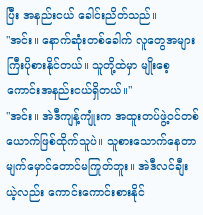ပြီး အနည်းငယ် ခေါင်းညိတ်သည်။
"အင်း။ နောက်ဆုံးတစ်ခေါက် လူတွေအများကြီးပိုစားနိုင်တယ်။ သူတို့ထဲမှာ မျိုးစေ့ကောင်းအနည်းငယ်ရှိတယ်။"
"အင်း။ အဲဒီကျန့်ကျုံးက အထူးတပ်ဖွဲ့ဝင်တစ်ယောက်ဖြစ်ထိုက်သူပဲ။ သူစားသောက်နေတာ မျက်မှောင်တောင်မကြုတ်ဘူး။ အဲဒီလင်ချီးယဲ့လည်း ကောင်းကောင်းစားနိုင်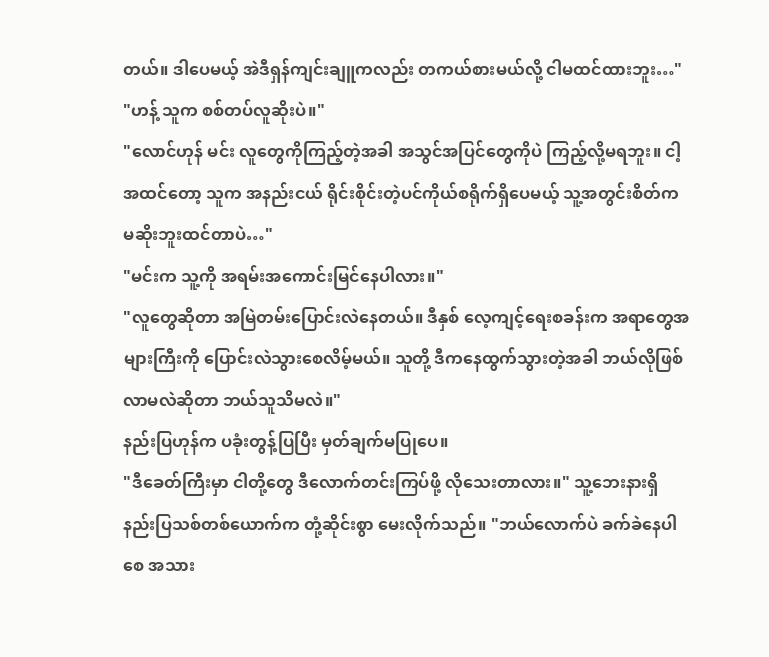တယ်။ ဒါပေမယ့် အဲဒီရှန်ကျင်းချူကလည်း တကယ်စားမယ်လို့ ငါမထင်ထားဘူး…"
"ဟန့် သူက စစ်တပ်လူဆိုးပဲ။"
"လောင်ဟုန် မင်း လူတွေကိုကြည့်တဲ့အခါ အသွင်အပြင်တွေကိုပဲ ကြည့်လို့မရဘူး။ ငါ့အထင်တော့ သူက အနည်းငယ် ရိုင်းစိုင်းတဲ့ပင်ကိုယ်စရိုက်ရှိပေမယ့် သူ့အတွင်းစိတ်က မဆိုးဘူးထင်တာပဲ…"
"မင်းက သူ့ကို အရမ်းအကောင်းမြင်နေပါလား။"
"လူတွေဆိုတာ အမြဲတမ်းပြောင်းလဲနေတယ်။ ဒီနှစ် လေ့ကျင့်ရေးစခန်းက အရာတွေအများကြီးကို ပြောင်းလဲသွားစေလိမ့်မယ်။ သူတို့ ဒီကနေထွက်သွားတဲ့အခါ ဘယ်လိုဖြစ်လာမလဲဆိုတာ ဘယ်သူသိမလဲ။"
နည်းပြဟုန်က ပခုံးတွန့်ပြပြီး မှတ်ချက်မပြုပေ။
"ဒီခေတ်ကြီးမှာ ငါတို့တွေ ဒီလောက်တင်းကြပ်ဖို့ လိုသေးတာလား။" သူ့ဘေးနားရှိ နည်းပြသစ်တစ်ယောက်က တုံ့ဆိုင်းစွာ မေးလိုက်သည်။ "ဘယ်လောက်ပဲ ခက်ခဲနေပါစေ အသား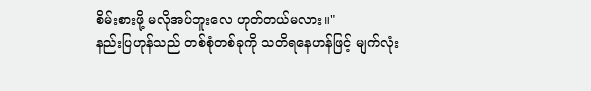စိမ်းစားဖို့ မလိုအပ်ဘူးလေ ဟုတ်တယ်မလား။"
နည်းပြဟုန်သည် တစ်စုံတစ်ခုကို သတိရနေဟန်ဖြင့် မျက်လုံး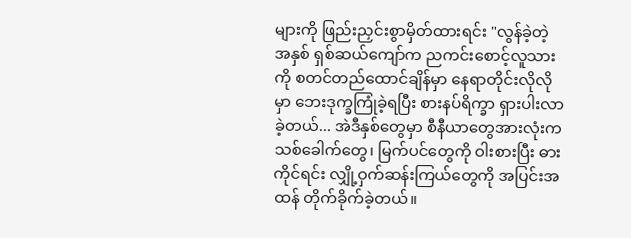များကို ဖြည်းညှင်းစွာမှိတ်ထားရင်း "လွန်ခဲ့တဲ့ အနှစ် ရှစ်ဆယ်ကျော်က ညကင်းစောင့်လူသားကို စတင်တည်ထောင်ချိန်မှာ နေရာတိုင်းလိုလိုမှာ ဘေးဒုက္ခကြုံခဲ့ရပြီး စားနပ်ရိက္ခာ ရှားပါးလာခဲ့တယ်... အဲဒီနှစ်တွေမှာ စီနီယာတွေအားလုံးက သစ်ခေါက်တွေ၊ မြက်ပင်တွေကို ဝါးစားပြီး ဓားကိုင်ရင်း လျှို့ဝှက်ဆန်းကြယ်တွေကို အပြင်းအထန် တိုက်ခိုက်ခဲ့တယ်။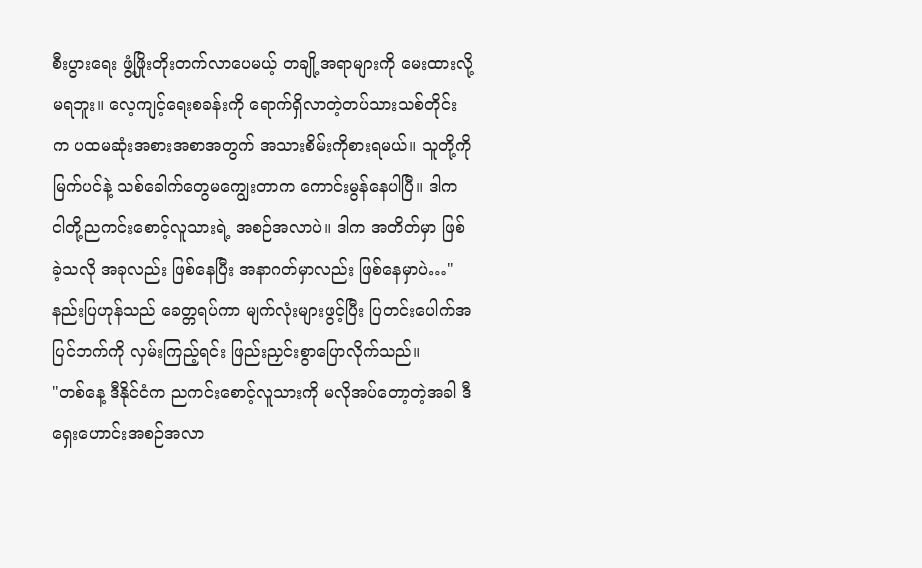စီးပွားရေး ဖွံ့ဖြိုးတိုးတက်လာပေမယ့် တချို့အရာများကို မေးထားလို့မရဘူး။ လေ့ကျင့်ရေးစခန်းကို ရောက်ရှိလာတဲ့တပ်သားသစ်တိုင်းက ပထမဆုံးအစားအစာအတွက် အသားစိမ်းကိုစားရမယ်။ သူတို့ကို မြက်ပင်နဲ့ သစ်ခေါက်တွေမကျွေးတာက ကောင်းမွန်နေပါပြီ။ ဒါက ငါတို့ညကင်းစောင့်လူသားရဲ့ အစဉ်အလာပဲ။ ဒါက အတိတ်မှာ ဖြစ်ခဲ့သလို အခုလည်း ဖြစ်နေပြီး အနာဂတ်မှာလည်း ဖြစ်နေမှာပဲ…"
နည်းပြဟုန်သည် ခေတ္တရပ်ကာ မျက်လုံးများဖွင့်ပြီး ပြတင်းပေါက်အပြင်ဘက်ကို လှမ်းကြည့်ရင်း ဖြည်းညှင်းစွာပြောလိုက်သည်။
"တစ်နေ့ ဒီနိုင်ငံက ညကင်းစောင့်လူသားကို မလိုအပ်တော့တဲ့အခါ ဒီရှေးဟောင်းအစဉ်အလာ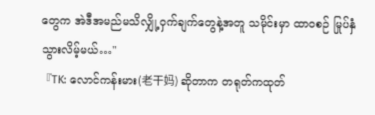တွေက အဲဒီအမည်မသိလျှို့ဝှက်ချက်တွေနဲ့အတူ သမိုင်းမှာ ထာဝစဉ် မြုပ်နှံသွားလိမ့်မယ်…"
『TK: လောင်ကန်းမား(老干妈) ဆိုတာက တရုတ်ကထုတ်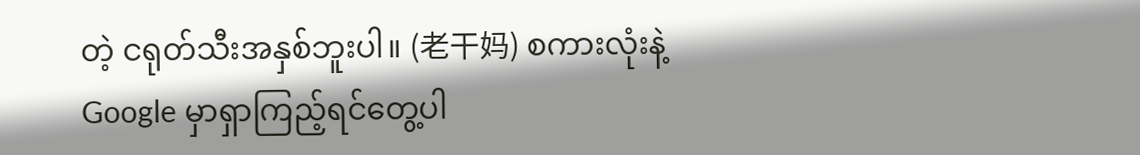တဲ့ ငရုတ်သီးအနှစ်ဘူးပါ။ (老干妈) စကားလုံးနဲ့ Google မှာရှာကြည့်ရင်တွေ့ပါ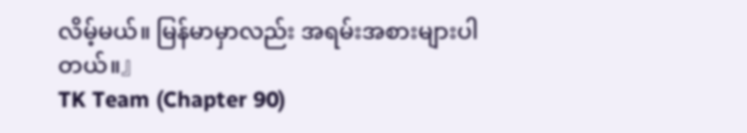လိမ့်မယ်။ မြန်မာမှာလည်း အရမ်းအစားများပါတယ်။』
TK Team (Chapter 90)